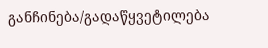განჩინება/გადაწყვეტილება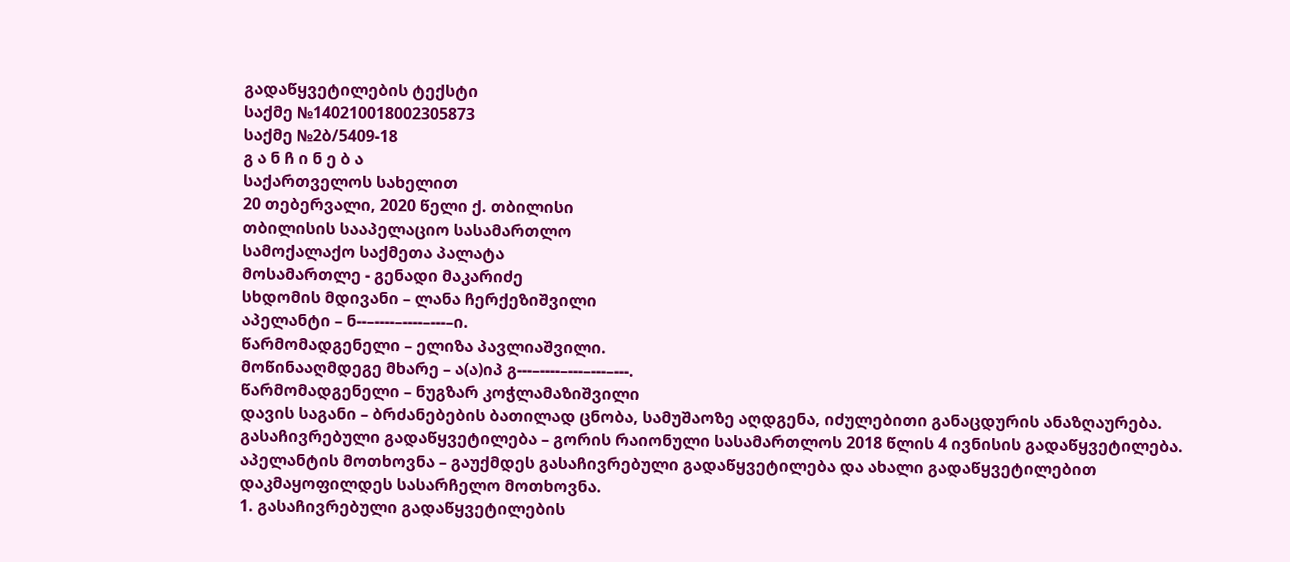გადაწყვეტილების ტექსტი
საქმე №140210018002305873
საქმე №2ბ/5409-18
გ ა ნ ჩ ი ნ ე ბ ა
საქართველოს სახელით
20 თებერვალი, 2020 წელი ქ. თბილისი
თბილისის სააპელაციო სასამართლო
სამოქალაქო საქმეთა პალატა
მოსამართლე - გენადი მაკარიძე
სხდომის მდივანი – ლანა ჩერქეზიშვილი
აპელანტი – ნ--–----–----–---–ი.
წარმომადგენელი – ელიზა პავლიაშვილი.
მოწინააღმდეგე მხარე – ა(ა)იპ გ---–----–---–---–---.
წარმომადგენელი – ნუგზარ კოჭლამაზიშვილი
დავის საგანი – ბრძანებების ბათილად ცნობა, სამუშაოზე აღდგენა, იძულებითი განაცდურის ანაზღაურება.
გასაჩივრებული გადაწყვეტილება – გორის რაიონული სასამართლოს 2018 წლის 4 ივნისის გადაწყვეტილება.
აპელანტის მოთხოვნა – გაუქმდეს გასაჩივრებული გადაწყვეტილება და ახალი გადაწყვეტილებით დაკმაყოფილდეს სასარჩელო მოთხოვნა.
1. გასაჩივრებული გადაწყვეტილების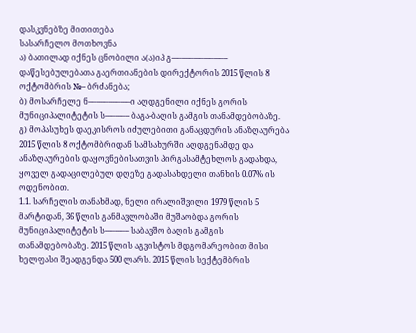დასკვნებზე მითითება
სასარჩელო მოთხოვნა
ა) ბათილად იქნეს ცნობილი ა(ა)იპ გ---–----–---–---–---–-- დაწესებულებათა გაერთიანების დირექტორის 2015 წლის 8 ოქტომბრის №-- ბრძანება;
ბ) მოსარჩელე ნ--–----–----–---–ი აღდგენილი იქნეს გორის მუნიციპალიტეტის ს---–---–-- ბაგა-ბაღის გამგის თანამდებობაზე.
გ) მოპასუხეს დაეკისროს იძულებითი განაცდურის ანაზღაურება 2015 წლის 8 ოქტომბრიდან სამსახურში აღდგენამდე და ანაზღაურების დაყოვნებისათვის პირგასამტეხლოს გადახდა, ყოველ გადაცილებულ დღეზე გადასახდელი თანხის 0.07% ის ოდენობით.
1.1. სარჩელის თანახმად, ნელი ირალიშვილი 1979 წლის 5 მარტიდან, 36 წლის განმავლობაში მუშაობდა გორის მუნიციპალიტეტის ს---–---–-- საბავშო ბაღის გამგის თანამდებობაზე. 2015 წლის აგვისტოს მდგომარეობით მისი ხელფასი შეადგენდა 500 ლარს. 2015 წლის სექტემბრის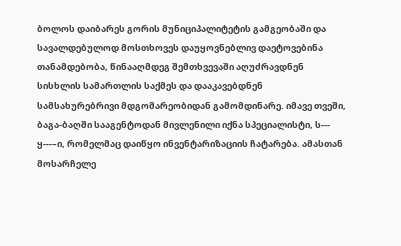ბოლოს დაიბარეს გორის მუნიციპალიტეტის გამგეობაში და სავალდებულოდ მოსთხოვეს დაუყოვნებლივ დაეტოვებინა თანამდებობა, წინააღმდეგ შემთხვევაში აღუძრავდნენ სისხლის სამართლის საქმეს და დააკავებდნენ სამსახურებრივი მდგომარეობიდან გამომდინარე. იმავე თვეში, ბაგა-ბაღში სააგენტოდან მივლენილი იქნა სპეციალისტი, ს--- ყ---–ი, რომელმაც დაიწყო ინვენტარიზაციის ჩატარება. ამასთან მოსარჩელე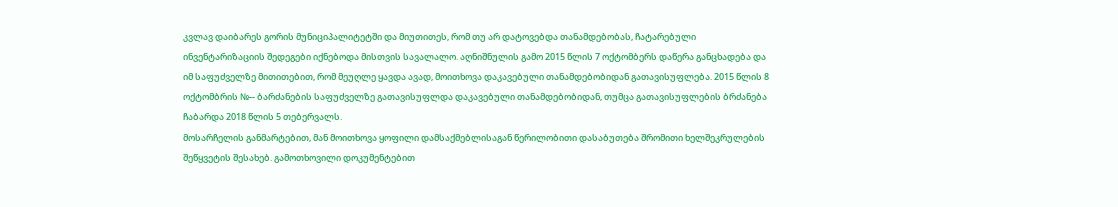კვლავ დაიბარეს გორის მუნიციპალიტეტში და მიუთითეს, რომ თუ არ დატოვებდა თანამდებობას, ჩატარებული ინვენტარიზაციის შედეგები იქნებოდა მისთვის სავალალო. აღნიშნულის გამო 2015 წლის 7 ოქტომბერს დაწერა განცხადება და იმ საფუძველზე მითითებით, რომ მეუღლე ყავდა ავად, მოითხოვა დაკავებული თანამდებობიდან გათავისუფლება. 2015 წლის 8 ოქტომბრის №-- ბარძანების საფუძველზე გათავისუფლდა დაკავებული თანამდებობიდან, თუმცა გათავისუფლების ბრძანება ჩაბარდა 2018 წლის 5 თებერვალს.
მოსარჩელის განმარტებით, მან მოითხოვა ყოფილი დამსაქმებლისაგან წერილობითი დასაბუთება შრომითი ხელშეკრულების შეწყვეტის შესახებ. გამოთხოვილი დოკუმენტებით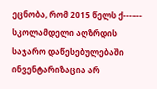ეცნობა, რომ 2015 წელს ქ---–-- სკოლამდელი აღზრდის საჯარო დაწესებულებაში ინვენტარიზაცია არ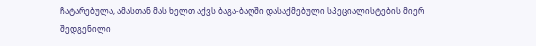ჩატარებულა, ამასთან მას ხელთ აქვს ბაგა-ბაღში დასაქმებული სპეციალისტების მიერ შედგენილი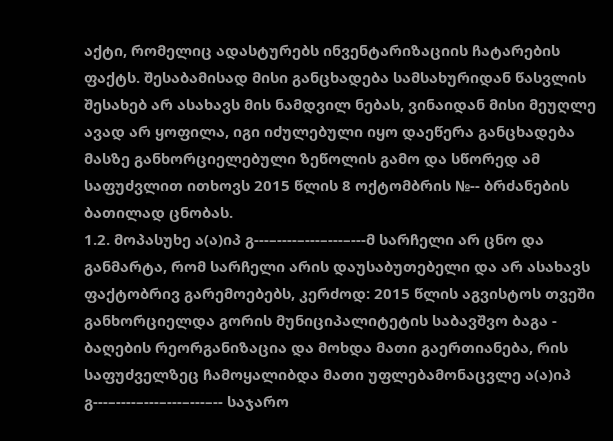აქტი, რომელიც ადასტურებს ინვენტარიზაციის ჩატარების ფაქტს. შესაბამისად მისი განცხადება სამსახურიდან წასვლის შესახებ არ ასახავს მის ნამდვილ ნებას, ვინაიდან მისი მეუღლე ავად არ ყოფილა, იგი იძულებული იყო დაეწერა განცხადება მასზე განხორციელებული ზეწოლის გამო და სწორედ ამ საფუძვლით ითხოვს 2015 წლის 8 ოქტომბრის №-- ბრძანების ბათილად ცნობას.
1.2. მოპასუხე ა(ა)იპ გ---–----–---–---–---მ სარჩელი არ ცნო და განმარტა, რომ სარჩელი არის დაუსაბუთებელი და არ ასახავს ფაქტობრივ გარემოებებს, კერძოდ: 2015 წლის აგვისტოს თვეში განხორციელდა გორის მუნიციპალიტეტის საბავშვო ბაგა - ბაღების რეორგანიზაცია და მოხდა მათი გაერთიანება, რის საფუძველზეც ჩამოყალიბდა მათი უფლებამონაცვლე ა(ა)იპ გ---–----–---–---–---–-- საჯარო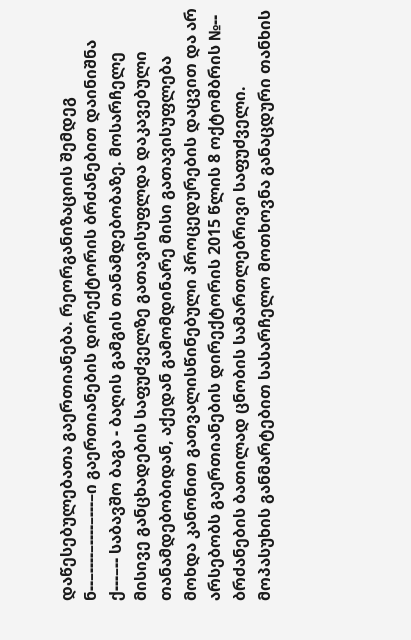დაწესებულებათა გაერთიანება. რეორგანიზაციის შემდეგ ნ--–----–----–---–ი გაერთიანების დირექტორის ბრძანებით დაინიშნა ქ---–-- საბავშო ბაგა - ბაღის გამგის თანამდებობაზე. მოსარჩელე მისივე განცხადების საფუძველზე გათავისუფლდა დაკავებული თანამდებობიდან, აქედან გამომდინარე მისი გათავისუფლება მოხდა კანონით გათვალისწინებული პროცედურების დაცვით და არ არსებობს გაერთიანების დირექტორის 2015 წლის 8 ოქტომბრის №-- ბრძანების ბათილად ცნობის სამართლებრივი საფუძველი. მოპასუხის განმარტებით სასარჩელო მოთხოვნა განაცდური თანხის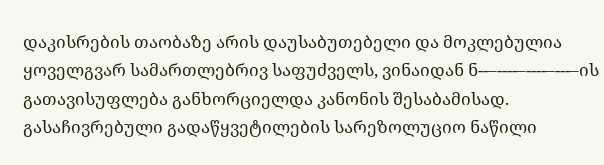დაკისრების თაობაზე არის დაუსაბუთებელი და მოკლებულია ყოველგვარ სამართლებრივ საფუძველს, ვინაიდან ნ--–----–----–---–ის გათავისუფლება განხორციელდა კანონის შესაბამისად.
გასაჩივრებული გადაწყვეტილების სარეზოლუციო ნაწილი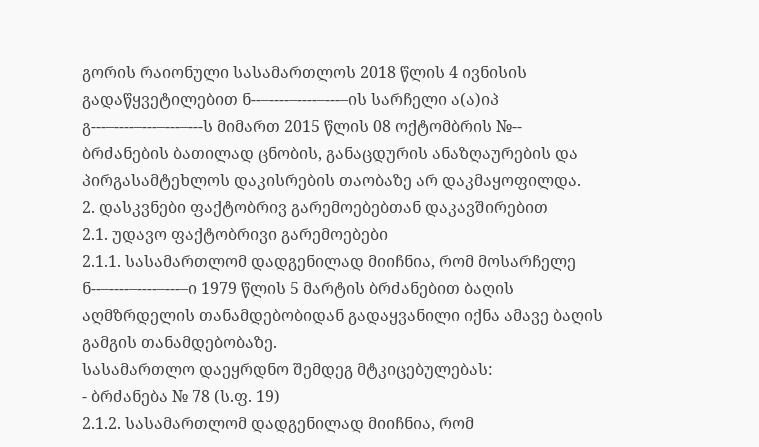გორის რაიონული სასამართლოს 2018 წლის 4 ივნისის გადაწყვეტილებით ნ--–----–----–---–ის სარჩელი ა(ა)იპ გ---–----–---–---–---ს მიმართ 2015 წლის 08 ოქტომბრის №-- ბრძანების ბათილად ცნობის, განაცდურის ანაზღაურების და პირგასამტეხლოს დაკისრების თაობაზე არ დაკმაყოფილდა.
2. დასკვნები ფაქტობრივ გარემოებებთან დაკავშირებით
2.1. უდავო ფაქტობრივი გარემოებები
2.1.1. სასამართლომ დადგენილად მიიჩნია, რომ მოსარჩელე ნ--–----–----–---–ი 1979 წლის 5 მარტის ბრძანებით ბაღის აღმზრდელის თანამდებობიდან გადაყვანილი იქნა ამავე ბაღის გამგის თანამდებობაზე.
სასამართლო დაეყრდნო შემდეგ მტკიცებულებას:
- ბრძანება № 78 (ს.ფ. 19)
2.1.2. სასამართლომ დადგენილად მიიჩნია, რომ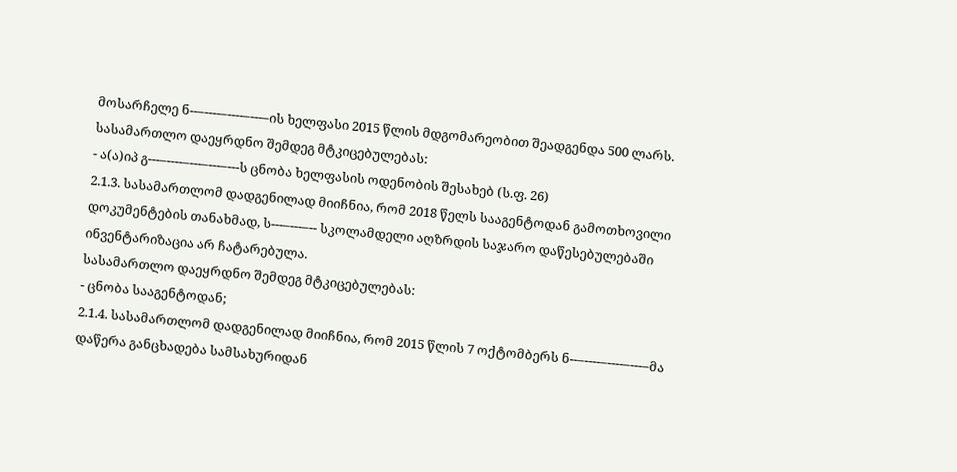მოსარჩელე ნ--–----–----–---–ის ხელფასი 2015 წლის მდგომარეობით შეადგენდა 500 ლარს.
სასამართლო დაეყრდნო შემდეგ მტკიცებულებას:
- ა(ა)იპ გ---–----–---–---–---ს ცნობა ხელფასის ოდენობის შესახებ (ს.ფ. 26)
2.1.3. სასამართლომ დადგენილად მიიჩნია, რომ 2018 წელს სააგენტოდან გამოთხოვილი დოკუმენტების თანახმად, ს---–---–-- სკოლამდელი აღზრდის საჯარო დაწესებულებაში ინვენტარიზაცია არ ჩატარებულა.
სასამართლო დაეყრდნო შემდეგ მტკიცებულებას:
- ცნობა სააგენტოდან;
2.1.4. სასამართლომ დადგენილად მიიჩნია, რომ 2015 წლის 7 ოქტომბერს ნ--–----–----–---–მა დაწერა განცხადება სამსახურიდან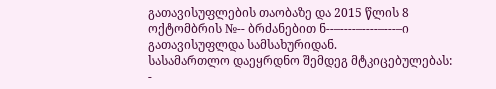გათავისუფლების თაობაზე და 2015 წლის 8 ოქტომბრის №-- ბრძანებით ნ--–----–----–---–ი გათავისუფლდა სამსახურიდან.
სასამართლო დაეყრდნო შემდეგ მტკიცებულებას:
-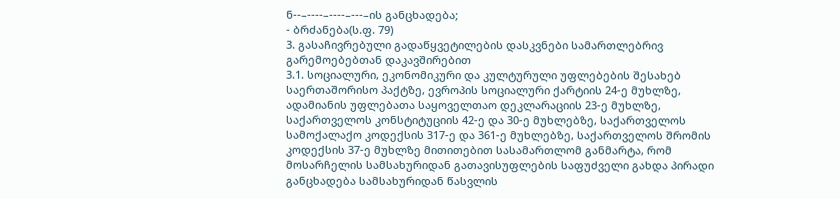ნ--–----–----–---–ის განცხადება;
- ბრძანება(ს.ფ. 79)
3. გასაჩივრებული გადაწყვეტილების დასკვნები სამართლებრივ გარემოებებთან დაკავშირებით
3.1. სოციალური, ეკონომიკური და კულტურული უფლებების შესახებ საერთაშორისო პაქტზე, ევროპის სოციალური ქარტიის 24-ე მუხლზე, ადამიანის უფლებათა საყოველთაო დეკლარაციის 23-ე მუხლზე, საქართველოს კონსტიტუციის 42-ე და 30-ე მუხლებზე, საქართველოს სამოქალაქო კოდექსის 317-ე და 361-ე მუხლებზე, საქართველოს შრომის კოდექსის 37-ე მუხლზე მითითებით სასამართლომ განმარტა, რომ მოსარჩელის სამსახურიდან გათავისუფლების საფუძველი გახდა პირადი განცხადება სამსახურიდან წასვლის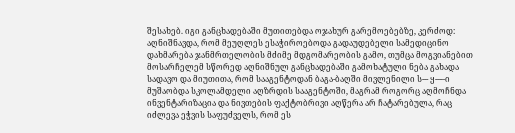შესახებ. იგი განცხადებაში მუთითებდა ოჯახურ გარემოებებზე, კერძოდ: აღნიშნავდა, რომ მეუღლეს ესაჭიროებოდა გადაუდებელი სამედიცინო დახმარება ჯანმრთელობის მძიმე მდგომარეობის გამო, თუმცა მოგვიანებით მოსარჩელემ სწორედ აღნიშნულ განცხადებაში გამოხატული ნება გახადა სადავო და მიუთითა, რომ სააგენტოდან ბაგა-ბაღში მივლენილი ს--- ყ---–ი მუშაობდა სკოლამდელი აღზრდის სააგენტოში, მაგრამ როგორც აღმოჩნდა ინვენტარიზაცია და ნივთების ფაქტობრივი აღწერა არ ჩატარებულა, რაც იძლევა ეჭვის საფუძველს, რომ ეს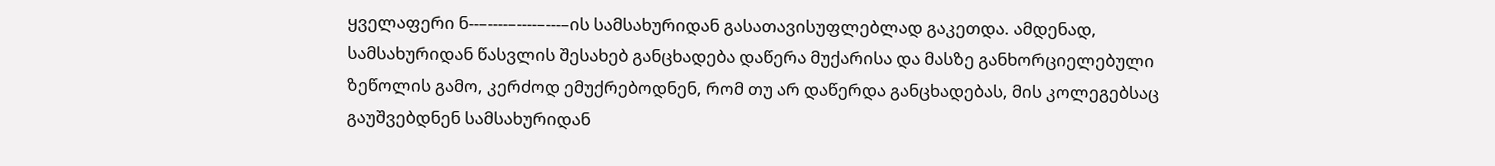ყველაფერი ნ--–----–----–---–ის სამსახურიდან გასათავისუფლებლად გაკეთდა. ამდენად, სამსახურიდან წასვლის შესახებ განცხადება დაწერა მუქარისა და მასზე განხორციელებული ზეწოლის გამო, კერძოდ ემუქრებოდნენ, რომ თუ არ დაწერდა განცხადებას, მის კოლეგებსაც გაუშვებდნენ სამსახურიდან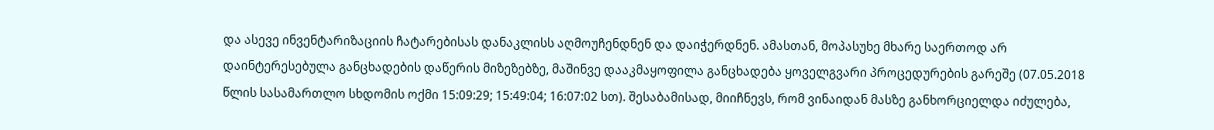და ასევე ინვენტარიზაციის ჩატარებისას დანაკლისს აღმოუჩენდნენ და დაიჭერდნენ. ამასთან, მოპასუხე მხარე საერთოდ არ დაინტერესებულა განცხადების დაწერის მიზეზებზე, მაშინვე დააკმაყოფილა განცხადება ყოველგვარი პროცედურების გარეშე (07.05.2018 წლის სასამართლო სხდომის ოქმი 15:09:29; 15:49:04; 16:07:02 სთ). შესაბამისად, მიიჩნევს, რომ ვინაიდან მასზე განხორციელდა იძულება,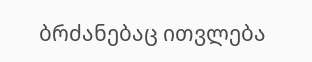ბრძანებაც ითვლება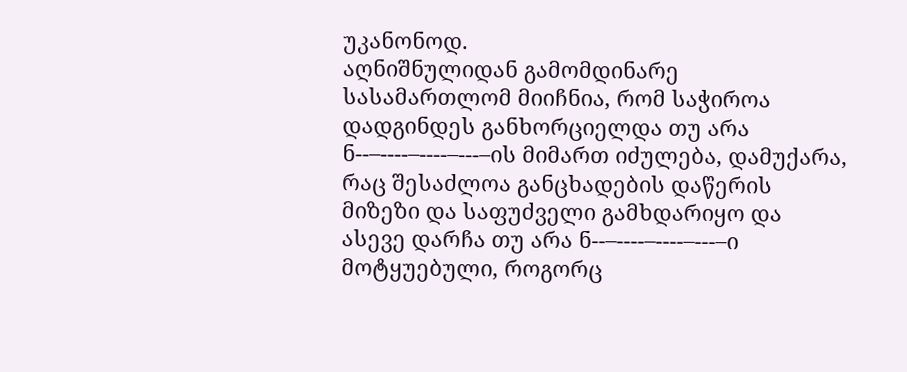უკანონოდ.
აღნიშნულიდან გამომდინარე სასამართლომ მიიჩნია, რომ საჭიროა დადგინდეს განხორციელდა თუ არა ნ--–----–----–---–ის მიმართ იძულება, დამუქარა, რაც შესაძლოა განცხადების დაწერის მიზეზი და საფუძველი გამხდარიყო და ასევე დარჩა თუ არა ნ--–----–----–---–ი მოტყუებული, როგორც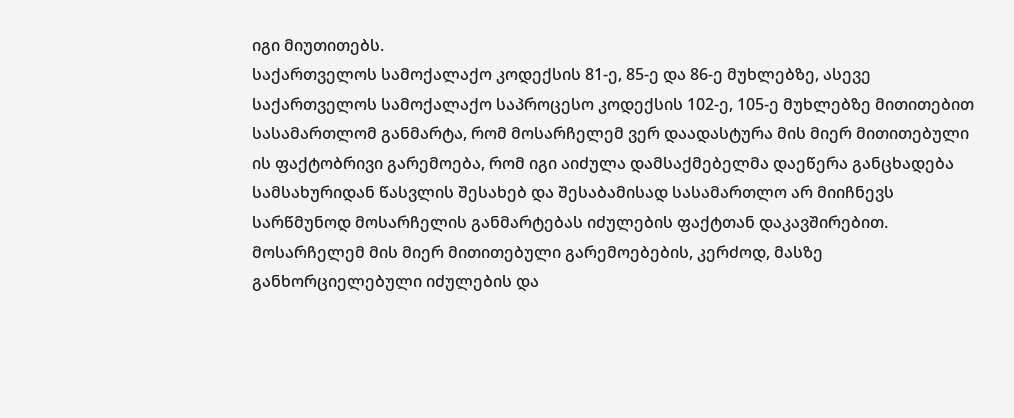იგი მიუთითებს.
საქართველოს სამოქალაქო კოდექსის 81-ე, 85-ე და 86-ე მუხლებზე, ასევე საქართველოს სამოქალაქო საპროცესო კოდექსის 102-ე, 105-ე მუხლებზე მითითებით სასამართლომ განმარტა, რომ მოსარჩელემ ვერ დაადასტურა მის მიერ მითითებული ის ფაქტობრივი გარემოება, რომ იგი აიძულა დამსაქმებელმა დაეწერა განცხადება სამსახურიდან წასვლის შესახებ და შესაბამისად სასამართლო არ მიიჩნევს სარწმუნოდ მოსარჩელის განმარტებას იძულების ფაქტთან დაკავშირებით. მოსარჩელემ მის მიერ მითითებული გარემოებების, კერძოდ, მასზე განხორციელებული იძულების და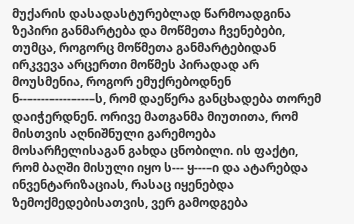მუქარის დასადასტურებლად წარმოადგინა ზეპირი განმარტება და მოწმეთა ჩვენებები, თუმცა, როგორც მოწმეთა განმარტებიდან ირკვევა არცერთი მოწმეს პირადად არ მოუსმენია, როგორ ემუქრებოდნენ ნ--–----–----–---–ს, რომ დაეწერა განცხადება თორემ დაიჭერდნენ. ორივე მათგანმა მიუთითა, რომ მისთვის აღნიშნული გარემოება მოსარჩელისაგან გახდა ცნობილი. ის ფაქტი, რომ ბაღში მისული იყო ს--- ყ---–ი და ატარებდა ინვენტარიზაციას, რასაც იყენებდა ზემოქმედებისათვის, ვერ გამოდგება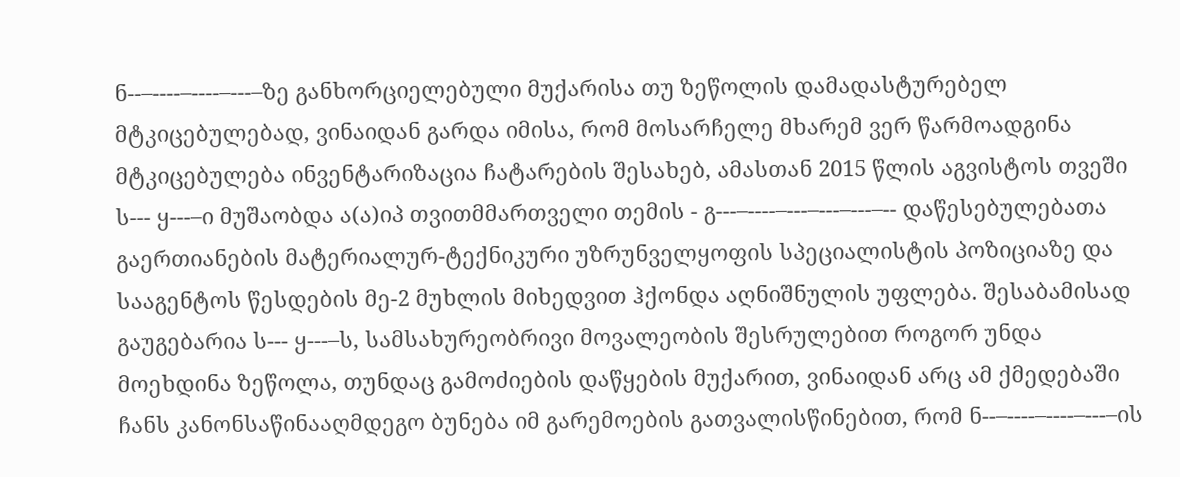ნ--–----–----–---–ზე განხორციელებული მუქარისა თუ ზეწოლის დამადასტურებელ მტკიცებულებად, ვინაიდან გარდა იმისა, რომ მოსარჩელე მხარემ ვერ წარმოადგინა მტკიცებულება ინვენტარიზაცია ჩატარების შესახებ, ამასთან 2015 წლის აგვისტოს თვეში ს--- ყ---–ი მუშაობდა ა(ა)იპ თვითმმართველი თემის - გ---–----–---–---–---–-- დაწესებულებათა გაერთიანების მატერიალურ-ტექნიკური უზრუნველყოფის სპეციალისტის პოზიციაზე და სააგენტოს წესდების მე-2 მუხლის მიხედვით ჰქონდა აღნიშნულის უფლება. შესაბამისად გაუგებარია ს--- ყ---–ს, სამსახურეობრივი მოვალეობის შესრულებით როგორ უნდა მოეხდინა ზეწოლა, თუნდაც გამოძიების დაწყების მუქარით, ვინაიდან არც ამ ქმედებაში ჩანს კანონსაწინააღმდეგო ბუნება იმ გარემოების გათვალისწინებით, რომ ნ--–----–----–---–ის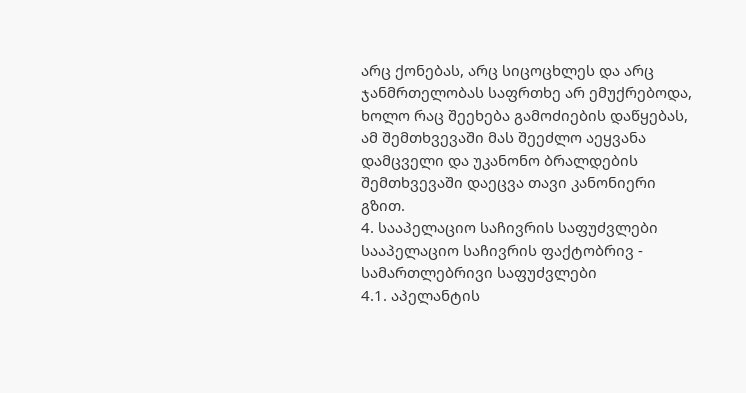არც ქონებას, არც სიცოცხლეს და არც ჯანმრთელობას საფრთხე არ ემუქრებოდა, ხოლო რაც შეეხება გამოძიების დაწყებას, ამ შემთხვევაში მას შეეძლო აეყვანა დამცველი და უკანონო ბრალდების შემთხვევაში დაეცვა თავი კანონიერი გზით.
4. სააპელაციო საჩივრის საფუძვლები
სააპელაციო საჩივრის ფაქტობრივ - სამართლებრივი საფუძვლები
4.1. აპელანტის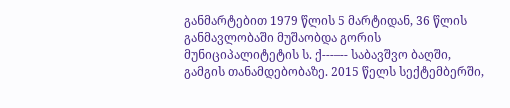განმარტებით 1979 წლის 5 მარტიდან, 36 წლის განმავლობაში მუშაობდა გორის მუნიციპალიტეტის ს. ქ---–-- საბავშვო ბაღში, გამგის თანამდებობაზე. 2015 წელს სექტემბერში,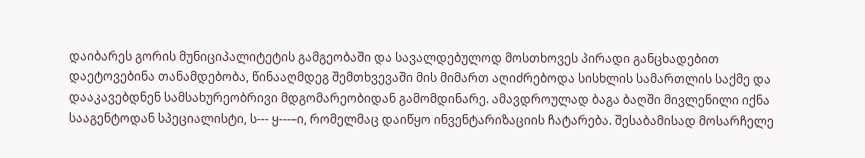დაიბარეს გორის მუნიციპალიტეტის გამგეობაში და სავალდებულოდ მოსთხოვეს პირადი განცხადებით დაეტოვებინა თანამდებობა, წინააღმდეგ შემთხვევაში მის მიმართ აღიძრებოდა სისხლის სამართლის საქმე და დააკავებდნენ სამსახურეობრივი მდგომარეობიდან გამომდინარე. ამავდროულად ბაგა ბაღში მივლენილი იქნა სააგენტოდან სპეციალისტი, ს--- ყ---–ი, რომელმაც დაიწყო ინვენტარიზაციის ჩატარება. შესაბამისად მოსარჩელე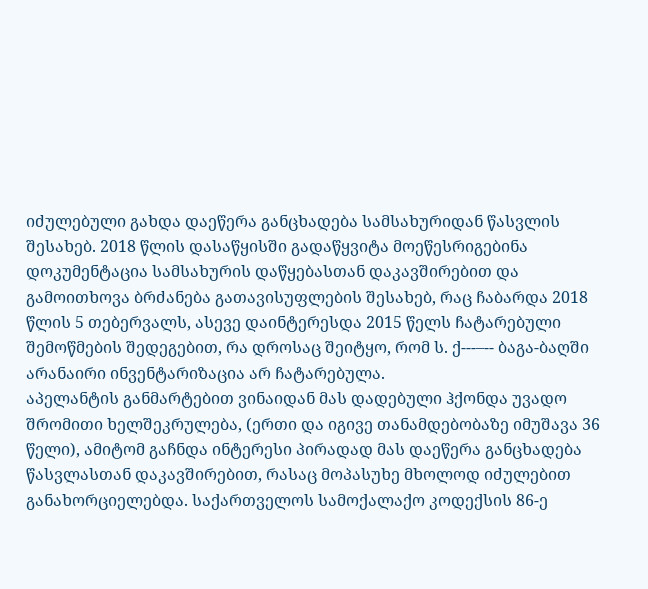იძულებული გახდა დაეწერა განცხადება სამსახურიდან წასვლის შესახებ. 2018 წლის დასაწყისში გადაწყვიტა მოეწესრიგებინა დოკუმენტაცია სამსახურის დაწყებასთან დაკავშირებით და გამოითხოვა ბრძანება გათავისუფლების შესახებ, რაც ჩაბარდა 2018 წლის 5 თებერვალს, ასევე დაინტერესდა 2015 წელს ჩატარებული შემოწმების შედეგებით, რა დროსაც შეიტყო, რომ ს. ქ---–-- ბაგა-ბაღში არანაირი ინვენტარიზაცია არ ჩატარებულა.
აპელანტის განმარტებით ვინაიდან მას დადებული ჰქონდა უვადო შრომითი ხელშეკრულება, (ერთი და იგივე თანამდებობაზე იმუშავა 36 წელი), ამიტომ გაჩნდა ინტერესი პირადად მას დაეწერა განცხადება წასვლასთან დაკავშირებით, რასაც მოპასუხე მხოლოდ იძულებით განახორციელებდა. საქართველოს სამოქალაქო კოდექსის 86-ე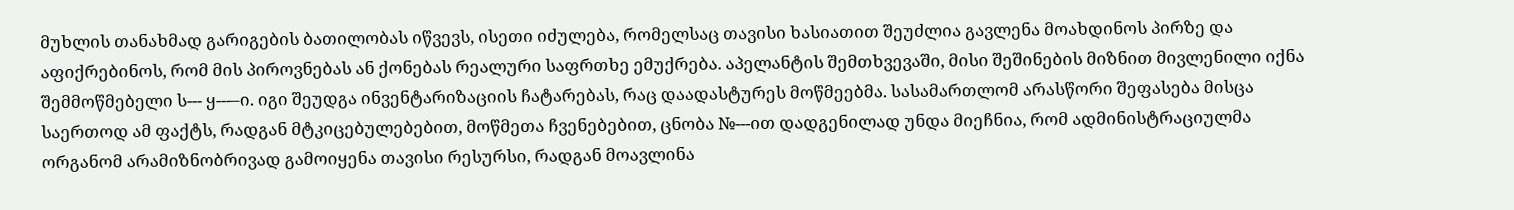მუხლის თანახმად გარიგების ბათილობას იწვევს, ისეთი იძულება, რომელსაც თავისი ხასიათით შეუძლია გავლენა მოახდინოს პირზე და აფიქრებინოს, რომ მის პიროვნებას ან ქონებას რეალური საფრთხე ემუქრება. აპელანტის შემთხვევაში, მისი შეშინების მიზნით მივლენილი იქნა შემმოწმებელი ს--- ყ---–ი. იგი შეუდგა ინვენტარიზაციის ჩატარებას, რაც დაადასტურეს მოწმეებმა. სასამართლომ არასწორი შეფასება მისცა საერთოდ ამ ფაქტს, რადგან მტკიცებულებებით, მოწმეთა ჩვენებებით, ცნობა №---ით დადგენილად უნდა მიეჩნია, რომ ადმინისტრაციულმა ორგანომ არამიზნობრივად გამოიყენა თავისი რესურსი, რადგან მოავლინა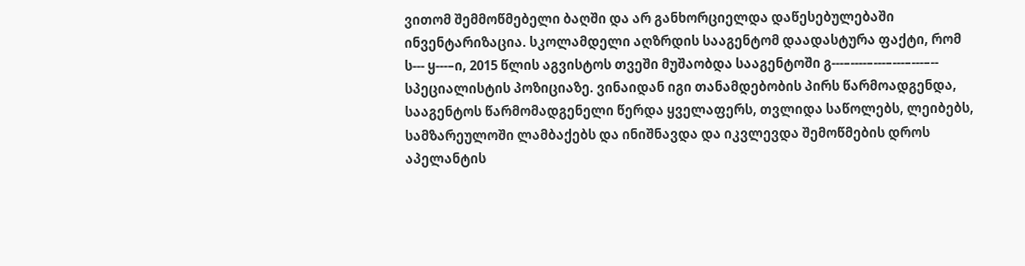ვითომ შემმოწმებელი ბაღში და არ განხორციელდა დაწესებულებაში ინვენტარიზაცია. სკოლამდელი აღზრდის სააგენტომ დაადასტურა ფაქტი, რომ ს--- ყ---–ი, 2015 წლის აგვისტოს თვეში მუშაობდა სააგენტოში გ---–----–---–---–---–-- სპეციალისტის პოზიციაზე. ვინაიდან იგი თანამდებობის პირს წარმოადგენდა, სააგენტოს წარმომადგენელი წერდა ყველაფერს, თვლიდა საწოლებს, ლეიბებს, სამზარეულოში ლამბაქებს და ინიშნავდა და იკვლევდა შემოწმების დროს აპელანტის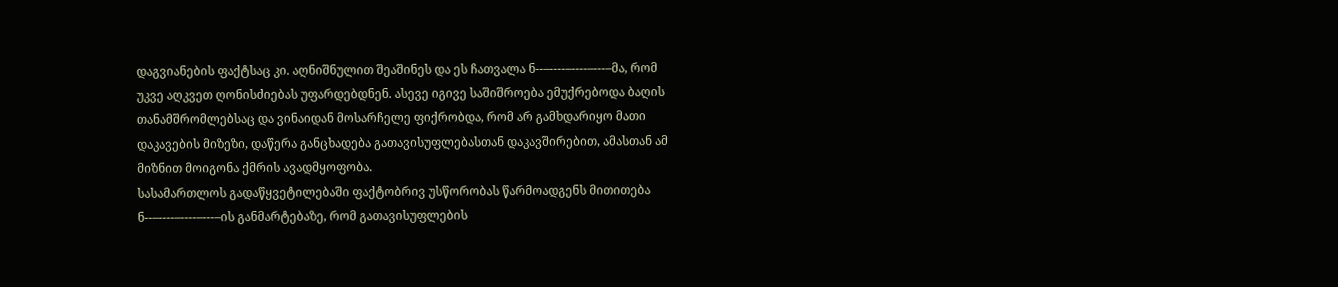დაგვიანების ფაქტსაც კი. აღნიშნულით შეაშინეს და ეს ჩათვალა ნ--–----–----–---–მა, რომ უკვე აღკვეთ ღონისძიებას უფარდებდნენ. ასევე იგივე საშიშროება ემუქრებოდა ბაღის თანამშრომლებსაც და ვინაიდან მოსარჩელე ფიქრობდა, რომ არ გამხდარიყო მათი დაკავების მიზეზი, დაწერა განცხადება გათავისუფლებასთან დაკავშირებით, ამასთან ამ მიზნით მოიგონა ქმრის ავადმყოფობა.
სასამართლოს გადაწყვეტილებაში ფაქტობრივ უსწორობას წარმოადგენს მითითება ნ--–----–----–---–ის განმარტებაზე, რომ გათავისუფლების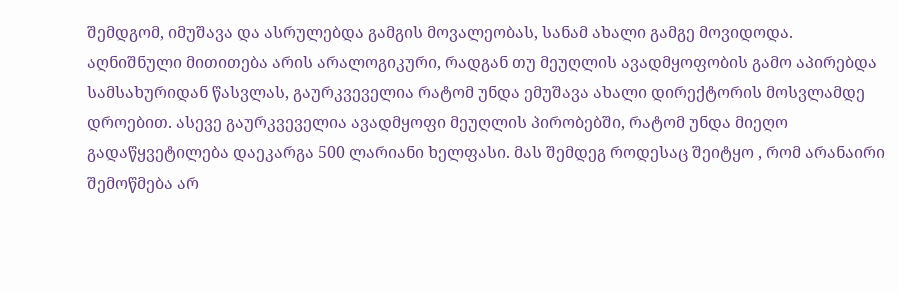შემდგომ, იმუშავა და ასრულებდა გამგის მოვალეობას, სანამ ახალი გამგე მოვიდოდა. აღნიშნული მითითება არის არალოგიკური, რადგან თუ მეუღლის ავადმყოფობის გამო აპირებდა სამსახურიდან წასვლას, გაურკვეველია რატომ უნდა ემუშავა ახალი დირექტორის მოსვლამდე დროებით. ასევე გაურკვეველია ავადმყოფი მეუღლის პირობებში, რატომ უნდა მიეღო გადაწყვეტილება დაეკარგა 500 ლარიანი ხელფასი. მას შემდეგ როდესაც შეიტყო , რომ არანაირი შემოწმება არ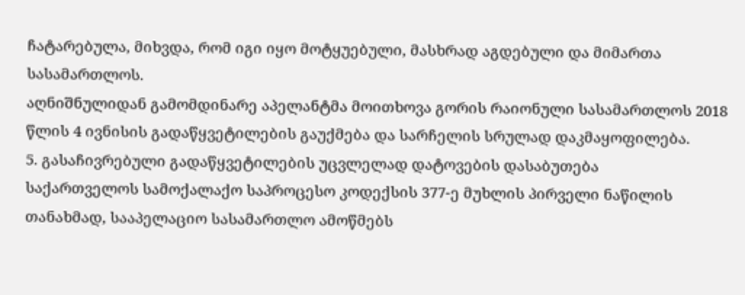ჩატარებულა, მიხვდა, რომ იგი იყო მოტყუებული, მასხრად აგდებული და მიმართა სასამართლოს.
აღნიშნულიდან გამომდინარე აპელანტმა მოითხოვა გორის რაიონული სასამართლოს 2018 წლის 4 ივნისის გადაწყვეტილების გაუქმება და სარჩელის სრულად დაკმაყოფილება.
5. გასაჩივრებული გადაწყვეტილების უცვლელად დატოვების დასაბუთება
საქართველოს სამოქალაქო საპროცესო კოდექსის 377-ე მუხლის პირველი ნაწილის თანახმად, სააპელაციო სასამართლო ამოწმებს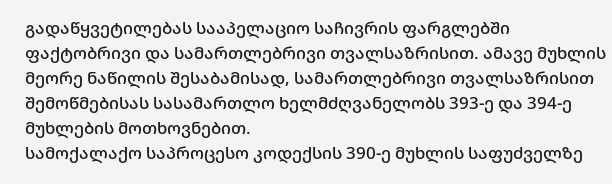გადაწყვეტილებას სააპელაციო საჩივრის ფარგლებში ფაქტობრივი და სამართლებრივი თვალსაზრისით. ამავე მუხლის მეორე ნაწილის შესაბამისად, სამართლებრივი თვალსაზრისით შემოწმებისას სასამართლო ხელმძღვანელობს 393-ე და 394-ე მუხლების მოთხოვნებით.
სამოქალაქო საპროცესო კოდექსის 390-ე მუხლის საფუძველზე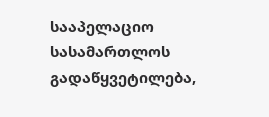სააპელაციო სასამართლოს გადაწყვეტილება,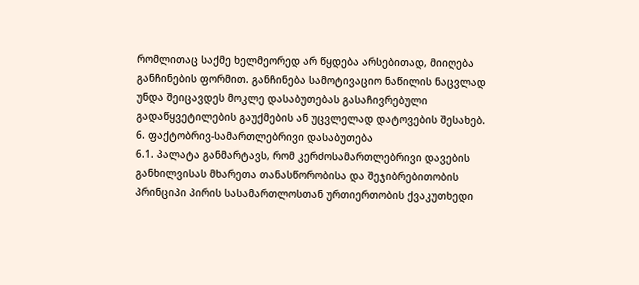რომლითაც საქმე ხელმეორედ არ წყდება არსებითად, მიიღება განჩინების ფორმით. განჩინება სამოტივაციო ნაწილის ნაცვლად უნდა შეიცავდეს მოკლე დასაბუთებას გასაჩივრებული გადაწყვეტილების გაუქმების ან უცვლელად დატოვების შესახებ.
6. ფაქტობრივ-სამართლებრივი დასაბუთება
6.1. პალატა განმარტავს, რომ კერძოსამართლებრივი დავების განხილვისას მხარეთა თანასწორობისა და შეჯიბრებითობის პრინციპი პირის სასამართლოსთან ურთიერთობის ქვაკუთხედი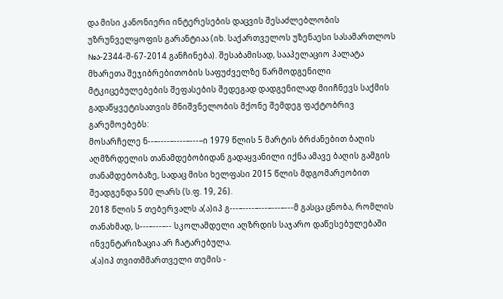და მისი კანონიერი ინტერესების დაცვის შესაძლებლობის უზრუნველყოფის გარანტიაა (იხ. საქართველოს უზენაესი სასამართლოს №ა-2344-შ-67-2014 განჩინება). შესაბამისად, სააპელაციო პალატა მხარეთა შეჯიბრებითობის საფუძველზე წარმოდგენილი მტკიცებულებების შეფასების შედეგად დადგენილად მიიჩნევს საქმის გადაწყვეტისათვის მნიშვნელობის მქონე შემდეგ ფაქტობრივ გარემოებებს:
მოსარჩელე ნ--–----–----–---–ი 1979 წლის 5 მარტის ბრძანებით ბაღის აღმზრდელის თანამდებობიდან გადაყვანილი იქნა ამავე ბაღის გამგის თანამდებობაზე, სადაც მისი ხელფასი 2015 წლის მდგომარეობით შეადგენდა 500 ლარს (ს.ფ. 19, 26).
2018 წლის 5 თებერვალს ა(ა)იპ გ---–----–---–---–---მ გასცა ცნობა, რომლის თანახმად, ს---–---–-- სკოლამდელი აღზრდის საჯარო დაწესებულებაში ინვენტარიზაცია არ ჩატარებულა.
ა(ა)იპ თვითმმართველი თემის -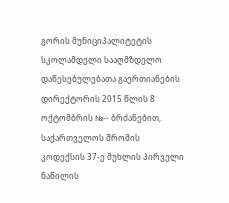გორის მუნიციპალიტეტის სკოლამდელი სააღმზდელო დაწესებულებათა გაერთიანების დირექტორის 2015 წლის 8 ოქტომბრის №-- ბრძანებით, საქართველოს შრომის კოდექსის 37-ე მუხლის პირველი ნაწილის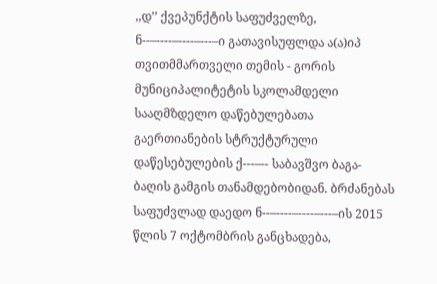,,დ’’ ქვეპუნქტის საფუძველზე, ნ--–----–----–---–ი გათავისუფლდა ა(ა)იპ თვითმმართველი თემის - გორის მუნიციპალიტეტის სკოლამდელი სააღმზდელო დაწებულებათა გაერთიანების სტრუქტურული დაწესებულების ქ---–-- საბავშვო ბაგა-ბაღის გამგის თანამდებობიდან. ბრძანებას საფუძვლად დაედო ნ--–----–----–---–ის 2015 წლის 7 ოქტომბრის განცხადება,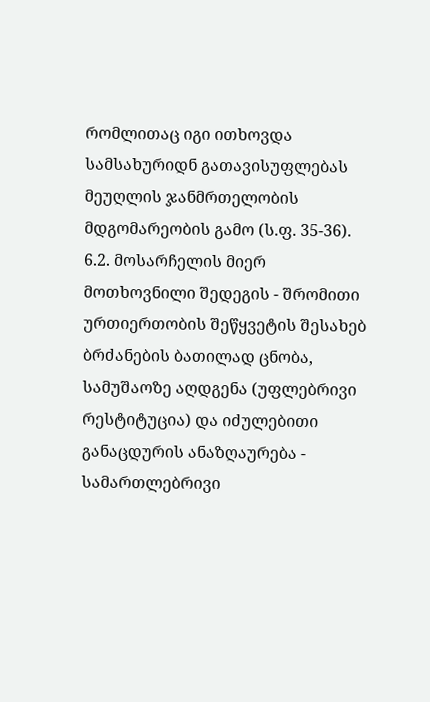რომლითაც იგი ითხოვდა სამსახურიდნ გათავისუფლებას მეუღლის ჯანმრთელობის მდგომარეობის გამო (ს.ფ. 35-36).
6.2. მოსარჩელის მიერ მოთხოვნილი შედეგის - შრომითი ურთიერთობის შეწყვეტის შესახებ ბრძანების ბათილად ცნობა, სამუშაოზე აღდგენა (უფლებრივი რესტიტუცია) და იძულებითი განაცდურის ანაზღაურება - სამართლებრივი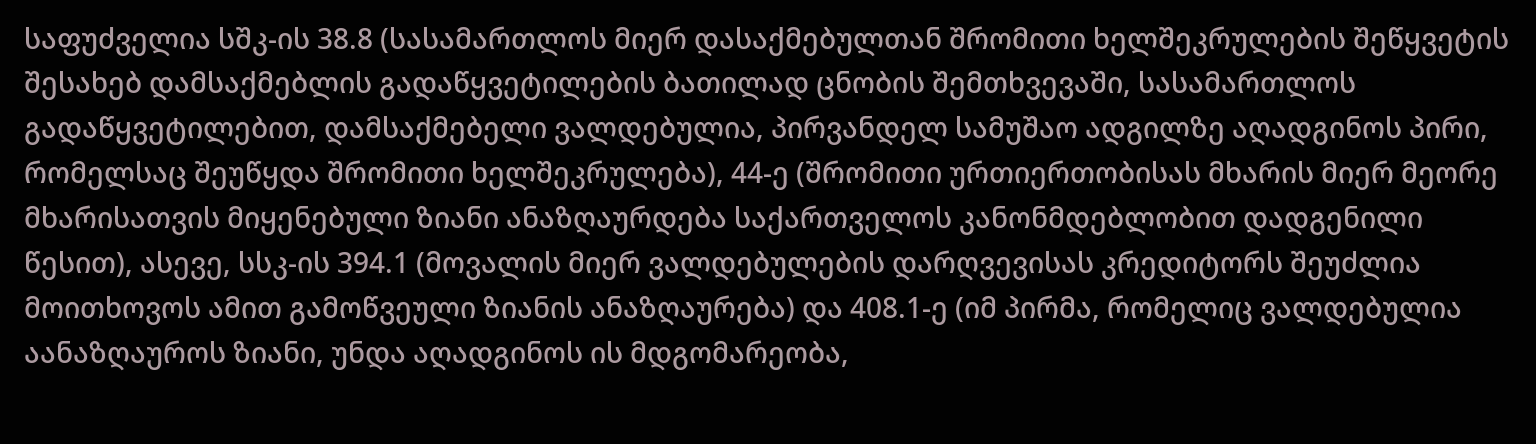საფუძველია სშკ-ის 38.8 (სასამართლოს მიერ დასაქმებულთან შრომითი ხელშეკრულების შეწყვეტის შესახებ დამსაქმებლის გადაწყვეტილების ბათილად ცნობის შემთხვევაში, სასამართლოს გადაწყვეტილებით, დამსაქმებელი ვალდებულია, პირვანდელ სამუშაო ადგილზე აღადგინოს პირი, რომელსაც შეუწყდა შრომითი ხელშეკრულება), 44-ე (შრომითი ურთიერთობისას მხარის მიერ მეორე მხარისათვის მიყენებული ზიანი ანაზღაურდება საქართველოს კანონმდებლობით დადგენილი წესით), ასევე, სსკ-ის 394.1 (მოვალის მიერ ვალდებულების დარღვევისას კრედიტორს შეუძლია მოითხოვოს ამით გამოწვეული ზიანის ანაზღაურება) და 408.1-ე (იმ პირმა, რომელიც ვალდებულია აანაზღაუროს ზიანი, უნდა აღადგინოს ის მდგომარეობა,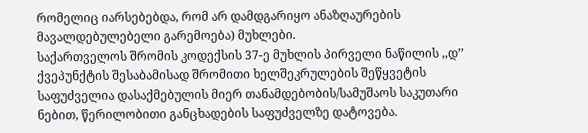რომელიც იარსებებდა, რომ არ დამდგარიყო ანაზღაურების მავალდებულებელი გარემოება) მუხლები.
საქართველოს შრომის კოდექსის 37-ე მუხლის პირველი ნაწილის ,,დ’’ ქვეპუნქტის შესაბამისად შრომითი ხელშეკრულების შეწყვეტის საფუძველია დასაქმებულის მიერ თანამდებობის/სამუშაოს საკუთარი ნებით, წერილობითი განცხადების საფუძველზე დატოვება.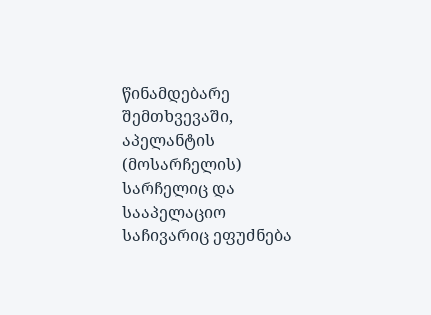წინამდებარე შემთხვევაში, აპელანტის (მოსარჩელის) სარჩელიც და სააპელაციო საჩივარიც ეფუძნება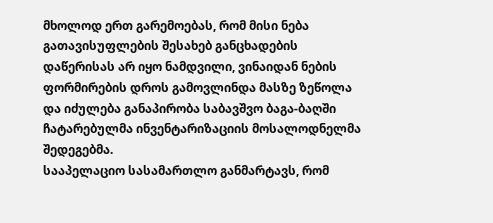მხოლოდ ერთ გარემოებას, რომ მისი ნება გათავისუფლების შესახებ განცხადების დაწერისას არ იყო ნამდვილი, ვინაიდან ნების ფორმირების დროს გამოვლინდა მასზე ზეწოლა და იძულება განაპირობა საბავშვო ბაგა-ბაღში ჩატარებულმა ინვენტარიზაციის მოსალოდნელმა შედეგებმა.
სააპელაციო სასამართლო განმარტავს, რომ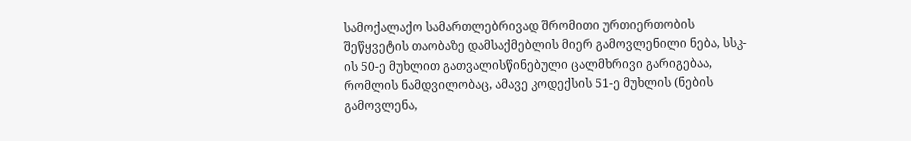სამოქალაქო სამართლებრივად შრომითი ურთიერთობის შეწყვეტის თაობაზე დამსაქმებლის მიერ გამოვლენილი ნება, სსკ-ის 50-ე მუხლით გათვალისწინებული ცალმხრივი გარიგებაა, რომლის ნამდვილობაც, ამავე კოდექსის 51-ე მუხლის (ნების გამოვლენა,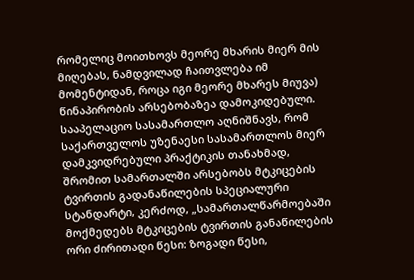რომელიც მოითხოვს მეორე მხარის მიერ მის მიღებას, ნამდვილად ჩაითვლება იმ მომენტიდან, როცა იგი მეორე მხარეს მიუვა) წინაპირობის არსებობაზეა დამოკიდებული.
სააპელაციო სასამართლო აღნიშნავს, რომ საქართველოს უზენაესი სასამართლოს მიერ დამკვიდრებული პრაქტიკის თანახმად, შრომით სამართალში არსებობს მტკიცების ტვირთის გადანაწილების სპეციალური სტანდარტი, კერძოდ, „სამართალწარმოებაში მოქმედებს მტკიცების ტვირთის განაწილების ორი ძირითადი წესი: ზოგადი წესი,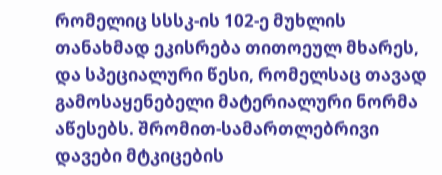რომელიც სსსკ-ის 102-ე მუხლის თანახმად ეკისრება თითოეულ მხარეს, და სპეციალური წესი, რომელსაც თავად გამოსაყენებელი მატერიალური ნორმა აწესებს. შრომით-სამართლებრივი დავები მტკიცების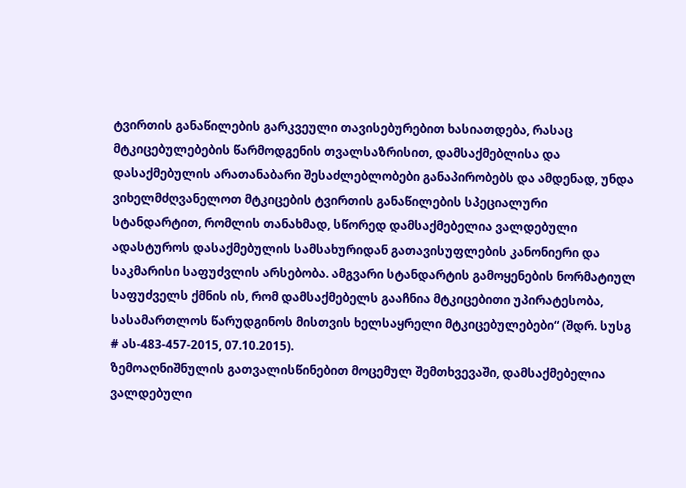ტვირთის განაწილების გარკვეული თავისებურებით ხასიათდება, რასაც მტკიცებულებების წარმოდგენის თვალსაზრისით, დამსაქმებლისა და დასაქმებულის არათანაბარი შესაძლებლობები განაპირობებს და ამდენად, უნდა ვიხელმძღვანელოთ მტკიცების ტვირთის განაწილების სპეციალური სტანდარტით, რომლის თანახმად, სწორედ დამსაქმებელია ვალდებული ადასტუროს დასაქმებულის სამსახურიდან გათავისუფლების კანონიერი და საკმარისი საფუძვლის არსებობა. ამგვარი სტანდარტის გამოყენების ნორმატიულ საფუძველს ქმნის ის, რომ დამსაქმებელს გააჩნია მტკიცებითი უპირატესობა, სასამართლოს წარუდგინოს მისთვის ხელსაყრელი მტკიცებულებები“ (შდრ. სუსგ # ას-483-457-2015, 07.10.2015).
ზემოაღნიშნულის გათვალისწინებით მოცემულ შემთხვევაში, დამსაქმებელია ვალდებული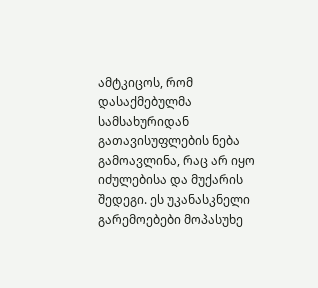ამტკიცოს, რომ დასაქმებულმა სამსახურიდან გათავისუფლების ნება გამოავლინა, რაც არ იყო იძულებისა და მუქარის შედეგი. ეს უკანასკნელი გარემოებები მოპასუხე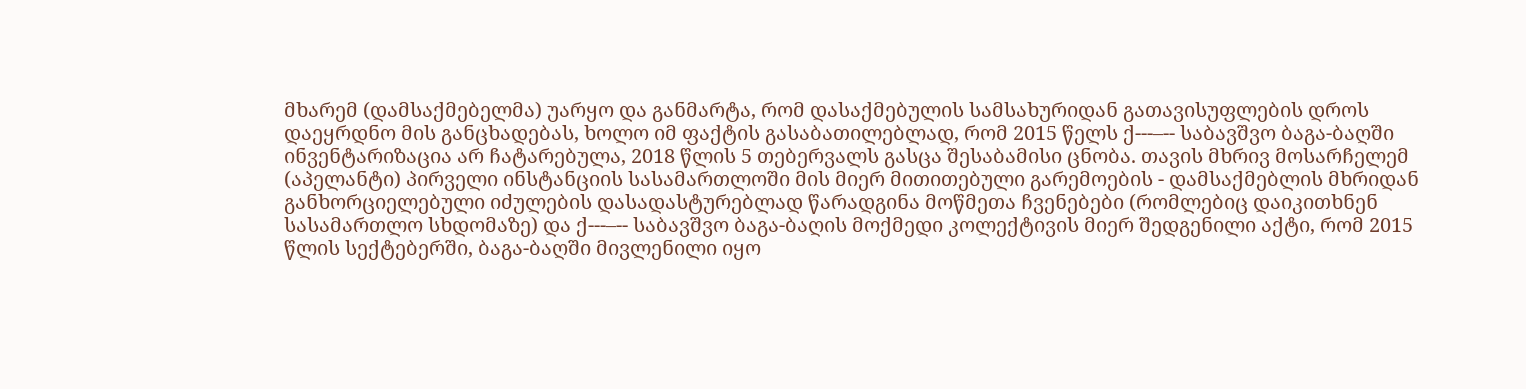მხარემ (დამსაქმებელმა) უარყო და განმარტა, რომ დასაქმებულის სამსახურიდან გათავისუფლების დროს დაეყრდნო მის განცხადებას, ხოლო იმ ფაქტის გასაბათილებლად, რომ 2015 წელს ქ---–-- საბავშვო ბაგა-ბაღში ინვენტარიზაცია არ ჩატარებულა, 2018 წლის 5 თებერვალს გასცა შესაბამისი ცნობა. თავის მხრივ მოსარჩელემ (აპელანტი) პირველი ინსტანციის სასამართლოში მის მიერ მითითებული გარემოების - დამსაქმებლის მხრიდან განხორციელებული იძულების დასადასტურებლად წარადგინა მოწმეთა ჩვენებები (რომლებიც დაიკითხნენ სასამართლო სხდომაზე) და ქ---–-- საბავშვო ბაგა-ბაღის მოქმედი კოლექტივის მიერ შედგენილი აქტი, რომ 2015 წლის სექტებერში, ბაგა-ბაღში მივლენილი იყო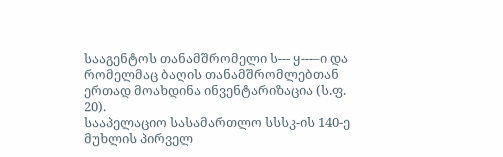სააგენტოს თანამშრომელი ს--- ყ---–ი და რომელმაც ბაღის თანამშრომლებთან ერთად მოახდინა ინვენტარიზაცია (ს.ფ. 20).
სააპელაციო სასამართლო სსსკ-ის 140-ე მუხლის პირველ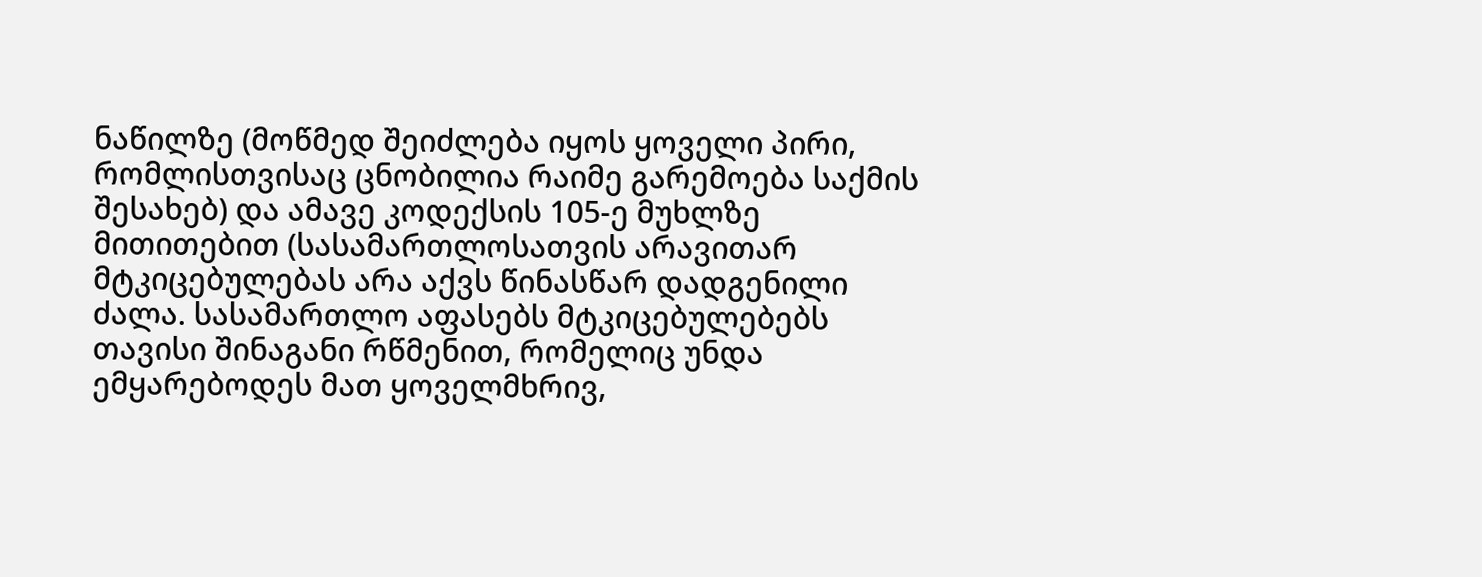ნაწილზე (მოწმედ შეიძლება იყოს ყოველი პირი, რომლისთვისაც ცნობილია რაიმე გარემოება საქმის შესახებ) და ამავე კოდექსის 105-ე მუხლზე მითითებით (სასამართლოსათვის არავითარ მტკიცებულებას არა აქვს წინასწარ დადგენილი ძალა. სასამართლო აფასებს მტკიცებულებებს თავისი შინაგანი რწმენით, რომელიც უნდა ემყარებოდეს მათ ყოველმხრივ,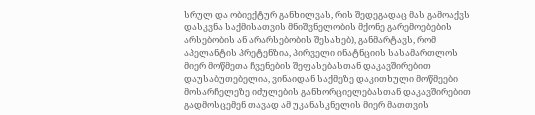სრულ და ობიექტურ განხილვას, რის შედეგადაც მას გამოაქვს დასკვნა საქმისათვის მნიშვნელობის მქონე გარემოებების არსებობის ან არარსებობის შესახებ), განმარტავს, რომ აპელანტის პრეტენზია, პირველი ინატნციის სასამართლოს მიერ მოწმეთა ჩვენების შეფასებასთან დაკავშირებით დაუსაბუთებელია, ვინაიდან საქმეზე დაკითხული მოწმეები მოსარჩელეზე იძულების განხორციელებასთან დაკავშირებით გადმოსცემენ თავად ამ უკანასკნელის მიერ მათთვის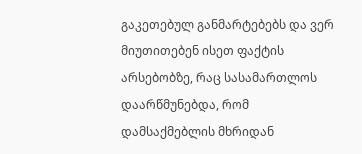გაკეთებულ განმარტებებს და ვერ მიუთითებენ ისეთ ფაქტის არსებობზე, რაც სასამართლოს დაარწმუნებდა, რომ დამსაქმებლის მხრიდან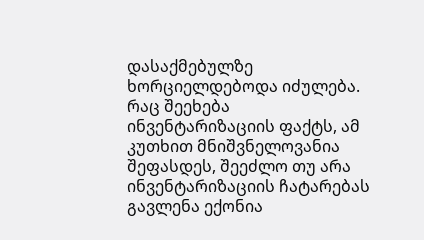დასაქმებულზე ხორციელდებოდა იძულება.
რაც შეეხება ინვენტარიზაციის ფაქტს, ამ კუთხით მნიშვნელოვანია შეფასდეს, შეეძლო თუ არა ინვენტარიზაციის ჩატარებას გავლენა ექონია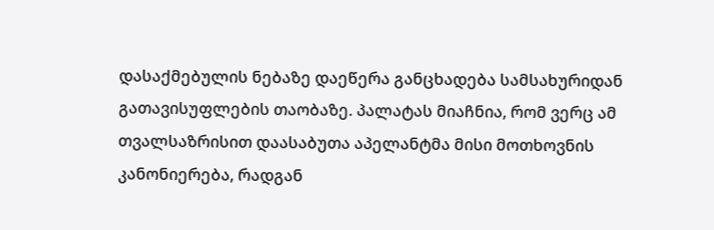დასაქმებულის ნებაზე დაეწერა განცხადება სამსახურიდან გათავისუფლების თაობაზე. პალატას მიაჩნია, რომ ვერც ამ თვალსაზრისით დაასაბუთა აპელანტმა მისი მოთხოვნის კანონიერება, რადგან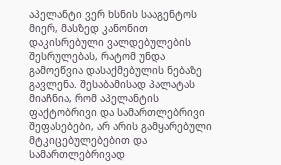აპელანტი ვერ ხსნის სააგენტოს მიერ, მასზედ კანონით დაკისრებული ვალდებულების შესრულებას, რატომ უნდა გამოეწვია დასაქმებულის ნებაზე გავლენა. შესაბამისად პალატას მიაჩნია, რომ აპელანტის ფაქტობრივი და სამართლებრივი შეფასებები, არ არის გამყარებული მტკიცებულებებით და სამართლებრივად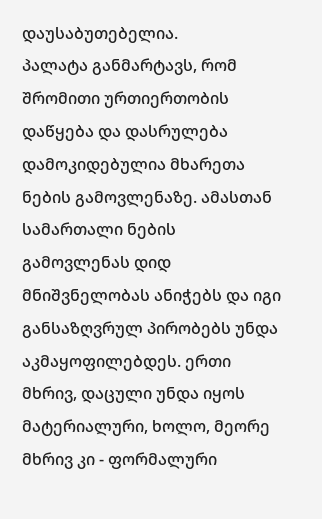დაუსაბუთებელია.
პალატა განმარტავს, რომ შრომითი ურთიერთობის დაწყება და დასრულება დამოკიდებულია მხარეთა ნების გამოვლენაზე. ამასთან სამართალი ნების გამოვლენას დიდ მნიშვნელობას ანიჭებს და იგი განსაზღვრულ პირობებს უნდა აკმაყოფილებდეს. ერთი მხრივ, დაცული უნდა იყოს მატერიალური, ხოლო, მეორე მხრივ კი - ფორმალური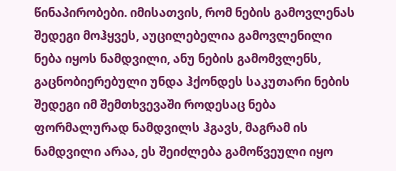წინაპირობები. იმისათვის, რომ ნების გამოვლენას შედეგი მოჰყვეს, აუცილებელია გამოვლენილი ნება იყოს ნამდვილი, ანუ ნების გამომვლენს, გაცნობიერებული უნდა ჰქონდეს საკუთარი ნების შედეგი იმ შემთხვევაში როდესაც ნება ფორმალურად ნამდვილს ჰგავს, მაგრამ ის ნამდვილი არაა, ეს შეიძლება გამოწვეული იყო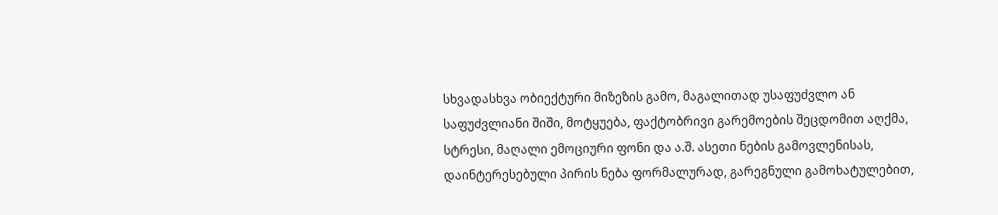სხვადასხვა ობიექტური მიზეზის გამო, მაგალითად უსაფუძვლო ან საფუძვლიანი შიში, მოტყუება, ფაქტობრივი გარემოების შეცდომით აღქმა, სტრესი, მაღალი ემოციური ფონი და ა.შ. ასეთი ნების გამოვლენისას, დაინტერესებული პირის ნება ფორმალურად, გარეგნული გამოხატულებით,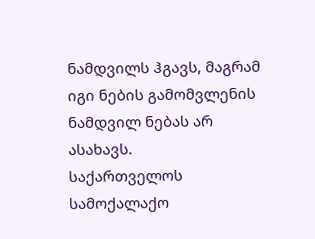ნამდვილს ჰგავს, მაგრამ იგი ნების გამომვლენის ნამდვილ ნებას არ ასახავს.
საქართველოს სამოქალაქო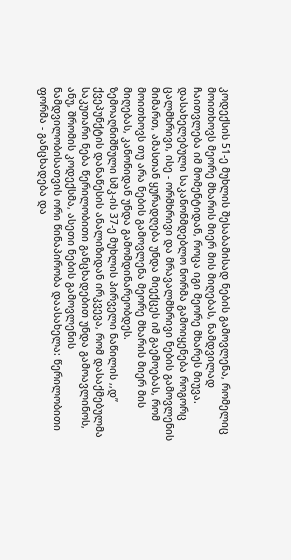კოდექსის 51-ე მუხლის შესაბამისად ნების გამოვლენა, რომელიც მოითხოვს მეორე მხარის მიერ მის მიღებას, ნამდვილად ჩაითვლება იმ მომენტიდან, როცა იგი მეორე მხარეს მიუვა.
დასახელებული საკანონმდებლო ნორმა გამოიყენება როგორც ცალმხრივი, ისე - ორმხრივი და მრავალმხრივი ნების გამოვლენის მიმართ, ამასთან ყურადღება უნდა მიექცეს იმ გაემოებას, რომ მოითხოვს თუ არა ნების გამოვლენა მეორე მხარის მიერ მის მიღებას, კანონიდან უნდა გამომდინარეობდეს.
ზემოაღნიშნული სშკ-ის 37-ე მუხლის პირველი ნაწილის ,,დ’’ ქვეპუნქტის დანაწესის ანალიზიდან ირკვევა, რომ დასაქმებულმა საკუთარი ნება წერილობითი განცხადებით უნდა გამოავლინოს, ანუ, შრომის კოდექსმა, ასეთი ნების გამოვლენის ნამდვილობისათვის ორი წინაპირობა დაასახელა: წერილობითი ფორმა - განცხადება და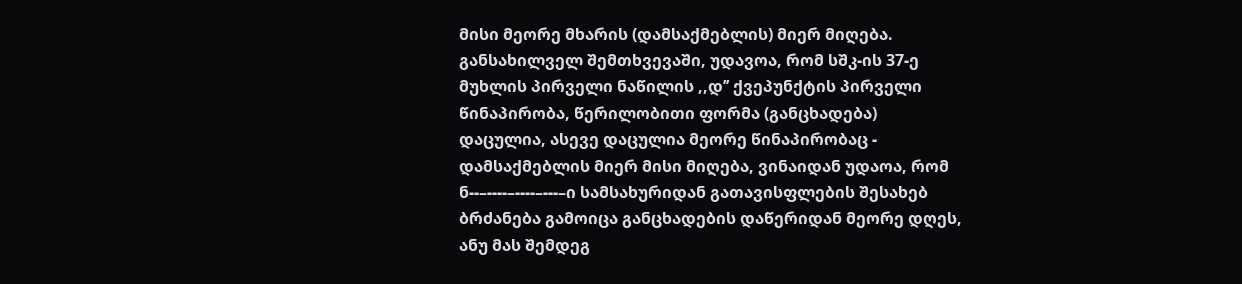მისი მეორე მხარის (დამსაქმებლის) მიერ მიღება.
განსახილველ შემთხვევაში, უდავოა, რომ სშკ-ის 37-ე მუხლის პირველი ნაწილის ,,დ’’ ქვეპუნქტის პირველი წინაპირობა, წერილობითი ფორმა (განცხადება) დაცულია, ასევე დაცულია მეორე წინაპირობაც - დამსაქმებლის მიერ მისი მიღება, ვინაიდან უდაოა, რომ ნ--–----–----–---–ი სამსახურიდან გათავისფლების შესახებ ბრძანება გამოიცა განცხადების დაწერიდან მეორე დღეს, ანუ მას შემდეგ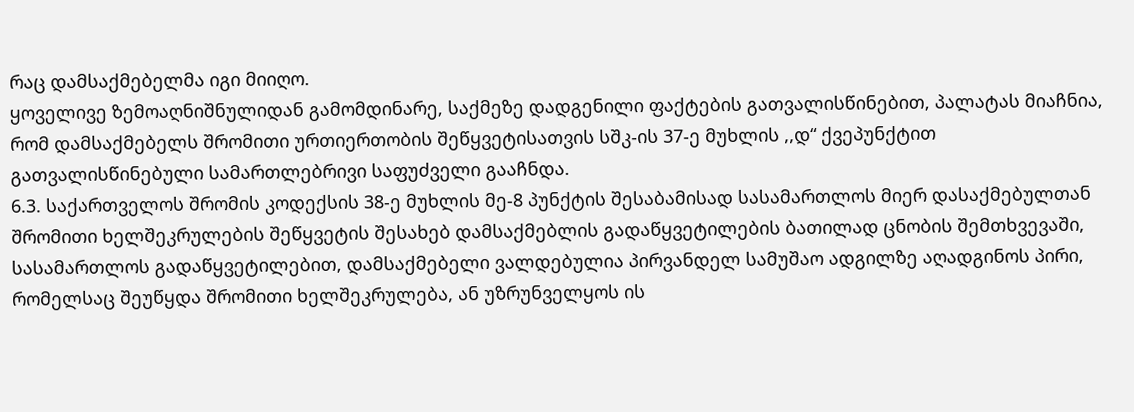რაც დამსაქმებელმა იგი მიიღო.
ყოველივე ზემოაღნიშნულიდან გამომდინარე, საქმეზე დადგენილი ფაქტების გათვალისწინებით, პალატას მიაჩნია, რომ დამსაქმებელს შრომითი ურთიერთობის შეწყვეტისათვის სშკ-ის 37-ე მუხლის ,,დ“ ქვეპუნქტით გათვალისწინებული სამართლებრივი საფუძველი გააჩნდა.
6.3. საქართველოს შრომის კოდექსის 38-ე მუხლის მე-8 პუნქტის შესაბამისად სასამართლოს მიერ დასაქმებულთან შრომითი ხელშეკრულების შეწყვეტის შესახებ დამსაქმებლის გადაწყვეტილების ბათილად ცნობის შემთხვევაში, სასამართლოს გადაწყვეტილებით, დამსაქმებელი ვალდებულია პირვანდელ სამუშაო ადგილზე აღადგინოს პირი, რომელსაც შეუწყდა შრომითი ხელშეკრულება, ან უზრუნველყოს ის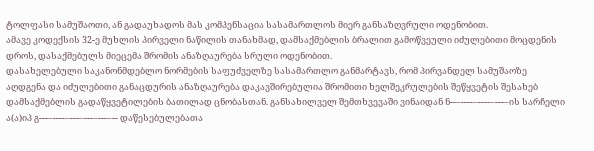ტოლფასი სამუშაოთი, ან გადაუხადოს მას კომპენსაცია სასამართლოს მიერ განსაზღვრული ოდენობით.
ამავე კოდექსის 32-ე მუხლის პირველი ნაწილის თანახმად, დამსაქმებლის ბრალით გამოწვეული იძულებითი მოცდენის დროს, დასაქმებულს მიეცემა შრომის ანაზღაურება სრული ოდენობით.
დასახელებული საკანონმდებლო ნორმების საფუძველზე სასამართლო განმარტავს, რომ პირვანდელ სამუშაოზე აღდგენა და იძულებითი განაცდურის ანაზღაურება დაკავშირებულია შრომითი ხელშეკრულების შეწყვეტის შესახებ დამსაქმებლის გადაწყვეტილების ბათილად ცნობასთან. განსახილველ შემთხვევაში ვინაიდან ნ--–----–----–---–ის სარჩელი ა(ა)იპ გ---–----–---–---–---–-- დაწესებულებათა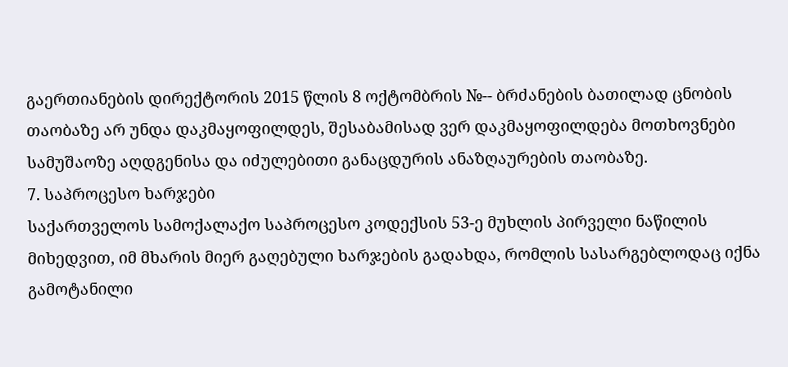გაერთიანების დირექტორის 2015 წლის 8 ოქტომბრის №-- ბრძანების ბათილად ცნობის თაობაზე არ უნდა დაკმაყოფილდეს, შესაბამისად ვერ დაკმაყოფილდება მოთხოვნები სამუშაოზე აღდგენისა და იძულებითი განაცდურის ანაზღაურების თაობაზე.
7. საპროცესო ხარჯები
საქართველოს სამოქალაქო საპროცესო კოდექსის 53-ე მუხლის პირველი ნაწილის მიხედვით, იმ მხარის მიერ გაღებული ხარჯების გადახდა, რომლის სასარგებლოდაც იქნა გამოტანილი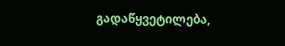გადაწყვეტილება,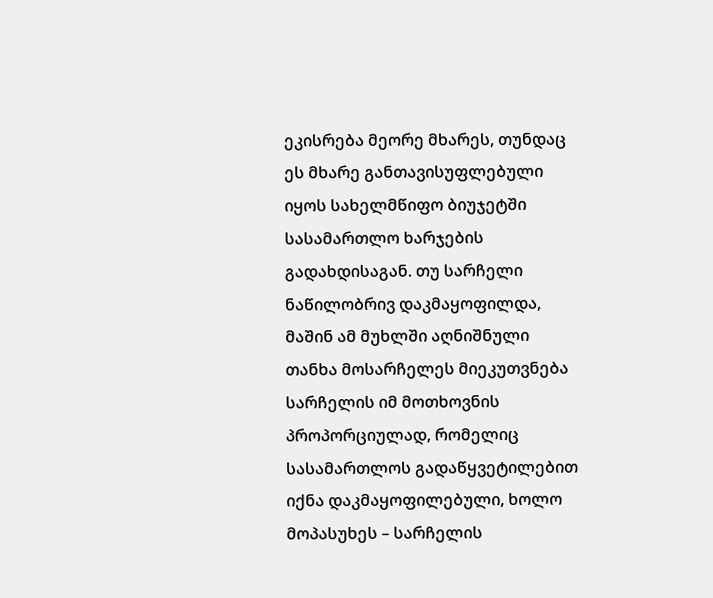ეკისრება მეორე მხარეს, თუნდაც ეს მხარე განთავისუფლებული იყოს სახელმწიფო ბიუჯეტში სასამართლო ხარჯების გადახდისაგან. თუ სარჩელი ნაწილობრივ დაკმაყოფილდა, მაშინ ამ მუხლში აღნიშნული თანხა მოსარჩელეს მიეკუთვნება სარჩელის იმ მოთხოვნის პროპორციულად, რომელიც სასამართლოს გადაწყვეტილებით იქნა დაკმაყოფილებული, ხოლო მოპასუხეს – სარჩელის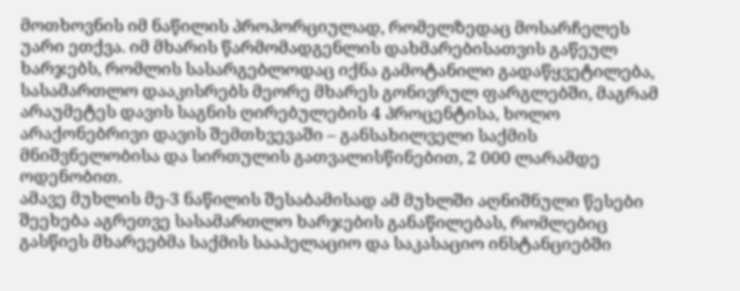მოთხოვნის იმ ნაწილის პროპორციულად, რომელზედაც მოსარჩელეს უარი ეთქვა. იმ მხარის წარმომადგენლის დახმარებისათვის გაწეულ ხარჯებს, რომლის სასარგებლოდაც იქნა გამოტანილი გადაწყვეტილება, სასამართლო დააკისრებს მეორე მხარეს გონივრულ ფარგლებში, მაგრამ არაუმეტეს დავის საგნის ღირებულების 4 პროცენტისა, ხოლო არაქონებრივი დავის შემთხვევაში – განსახილველი საქმის მნიშვნელობისა და სირთულის გათვალისწინებით, 2 000 ლარამდე ოდენობით.
ამავე მუხლის მე-3 ნაწილის შესაბამისად ამ მუხლში აღნიშნული წესები შეეხება აგრეთვე სასამართლო ხარჯების განაწილებას, რომლებიც გასწიეს მხარეებმა საქმის სააპელაციო და საკასაციო ინსტანციებში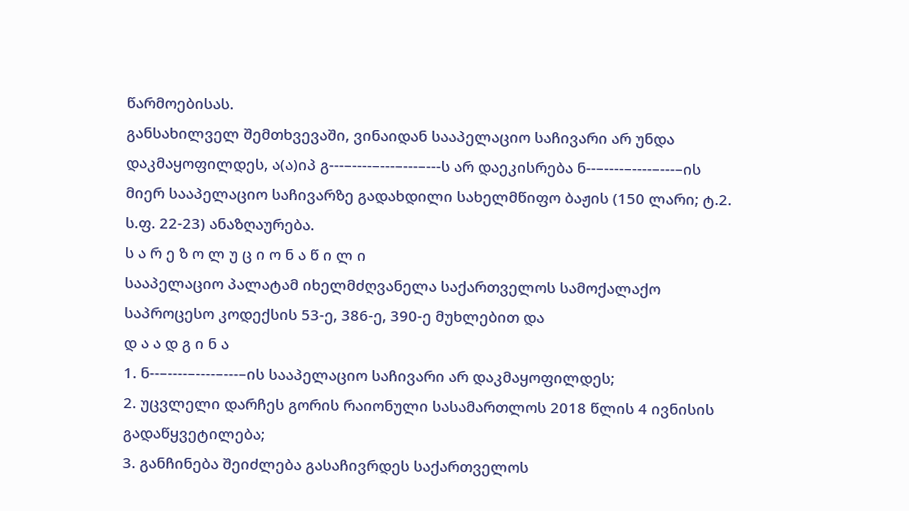წარმოებისას.
განსახილველ შემთხვევაში, ვინაიდან სააპელაციო საჩივარი არ უნდა დაკმაყოფილდეს, ა(ა)იპ გ---–----–---–---–---ს არ დაეკისრება ნ--–----–----–---–ის მიერ სააპელაციო საჩივარზე გადახდილი სახელმწიფო ბაჟის (150 ლარი; ტ.2. ს.ფ. 22-23) ანაზღაურება.
ს ა რ ე ზ ო ლ უ ც ი ო ნ ა წ ი ლ ი
სააპელაციო პალატამ იხელმძღვანელა საქართველოს სამოქალაქო საპროცესო კოდექსის 53-ე, 386-ე, 390-ე მუხლებით და
დ ა ა დ გ ი ნ ა
1. ნ--–----–----–---–ის სააპელაციო საჩივარი არ დაკმაყოფილდეს;
2. უცვლელი დარჩეს გორის რაიონული სასამართლოს 2018 წლის 4 ივნისის გადაწყვეტილება;
3. განჩინება შეიძლება გასაჩივრდეს საქართველოს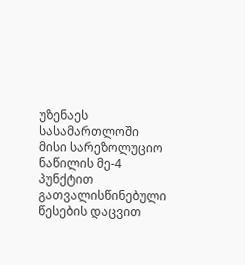უზენაეს სასამართლოში მისი სარეზოლუციო ნაწილის მე-4 პუნქტით გათვალისწინებული წესების დაცვით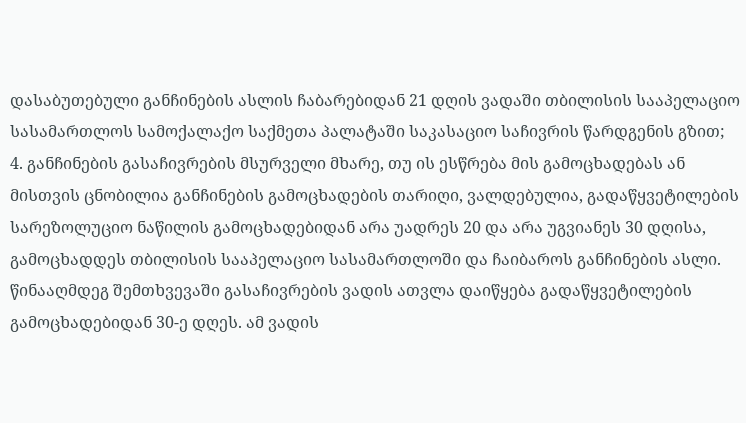დასაბუთებული განჩინების ასლის ჩაბარებიდან 21 დღის ვადაში თბილისის სააპელაციო სასამართლოს სამოქალაქო საქმეთა პალატაში საკასაციო საჩივრის წარდგენის გზით;
4. განჩინების გასაჩივრების მსურველი მხარე, თუ ის ესწრება მის გამოცხადებას ან მისთვის ცნობილია განჩინების გამოცხადების თარიღი, ვალდებულია, გადაწყვეტილების სარეზოლუციო ნაწილის გამოცხადებიდან არა უადრეს 20 და არა უგვიანეს 30 დღისა, გამოცხადდეს თბილისის სააპელაციო სასამართლოში და ჩაიბაროს განჩინების ასლი. წინააღმდეგ შემთხვევაში გასაჩივრების ვადის ათვლა დაიწყება გადაწყვეტილების გამოცხადებიდან 30-ე დღეს. ამ ვადის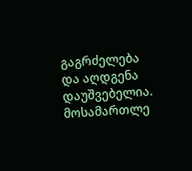გაგრძელება და აღდგენა დაუშვებელია.
მოსამართლე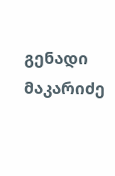გენადი მაკარიძე